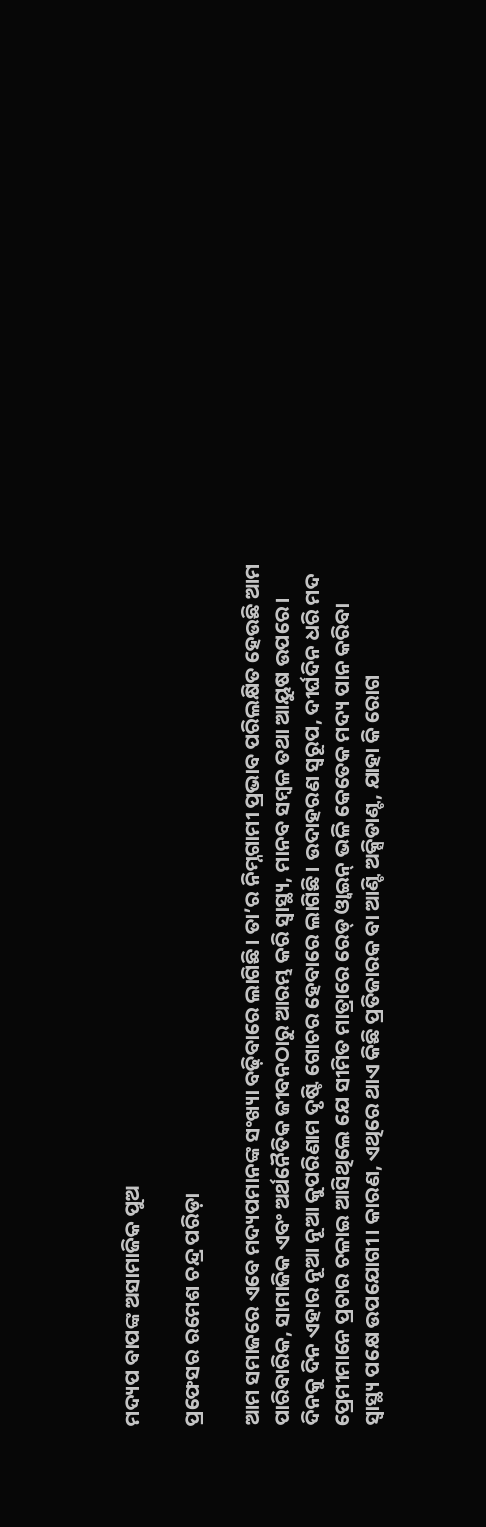ମଦ୍ୟପ ବାପଙ୍କ ଅସାମାଜିକ ପୁଅ

ପ୍ରଫେସର ରମେଶ ଚନ୍ଦ୍ର ପରିଡ଼ା

ଆମ ସମାଜରେ ଏବେ ମଦ୍ୟପମାନଙ୍କ ସଂଖ୍ୟା ବଢ଼ିବାରେ ଲାଗିଛି। ତା’ର ନିମ୍ନଗାମୀ ପ୍ରଭାବ ପରିଲକ୍ଷିତ ହେଉଛି ଆମ ପାରିବାରିକ, ସାମାଜିକ ଏବଂ ଅର୍ଥନୈତିକ ଜୀବନଠାରୁ ଆରମ୍ଭ କରି ସ୍ବାସ୍ଥ୍ୟ, ମାନବ ସମ୍ବଳ ତଥା ଆୟୁଷ ଉପରେ। ଦିନକୁ ଦିନ ଏହାର ନୂଆ ନୂଆ କୁପରିଣାମ ଦୃଷ୍ଟି ଗୋଚର ହେବାରେ ଲାଗିଛି। ଉଦାହରଣ ସ୍ବରୂପ, ଦୀର୍ଘଦିନ ଧରି ମଦ ପ୍ରେମୀମାନେ ପ୍ରଚାର ଚଳାଇ ଆସିଥିଲେ ଯେ ସୀମିତ ମାତ୍ରାରେ ରେଡ୍‌ ଓ୍ବାଇନ୍‌ ଭଳି କେତେକ ମଦ୍ୟ ପାନ କରିବା ସ୍ବାସ୍ଥ୍ୟ ପକ୍ଷେ ଉପଯୋଗୀ। କାରଣ, ଏଥିରେ ଥାଏ କିଛି ପ୍ରତିଜାରକ ବା ଆଣ୍ଟି ଅକ୍ସିଡାଣ୍ଟ, ଯାହା କି ରୋଗ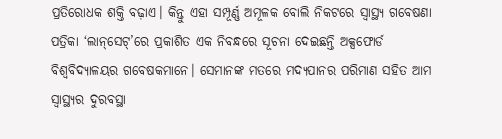ପ୍ରତିରୋଧକ ଶକ୍ତି ବଢ଼ାଏ। କିନ୍ତୁ ଏହା ସମ୍ପୂର୍ଣ୍ଣ ଅମୂଳକ ବୋଲି ନିକଟରେ ସ୍ବାସ୍ଥ୍ୟ ଗବେଷଣା ପତ୍ରିକା ‘ଲାନ୍‌ସେଟ୍‌’ରେ ପ୍ରକାଶିତ ଏକ ନିବନ୍ଧରେ ସୂଚନା ଦେଇଛନ୍ତି ଅକ୍ସଫୋର୍ଡ ବିଶ୍ୱବିଦ୍ୟାଳୟର ଗବେଷକମାନେ। ସେମାନଙ୍କ ମତରେ ମଦ୍ୟପାନର ପରିମାଣ ସହିତ ଆମ ସ୍ବାସ୍ଥ୍ୟର ଦୁରବସ୍ଥା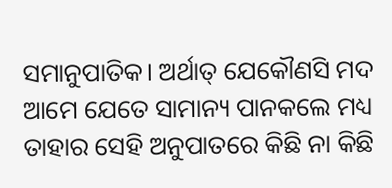ସମାନୁପାତିକ। ଅର୍ଥାତ୍‌ ଯେକୌଣସି ମଦ ଆମେ ଯେତେ ସାମାନ୍ୟ ପାନକଲେ ମଧ୍ୟ ତାହାର ସେହି ଅନୁପାତରେ କିଛି ନା କିଛି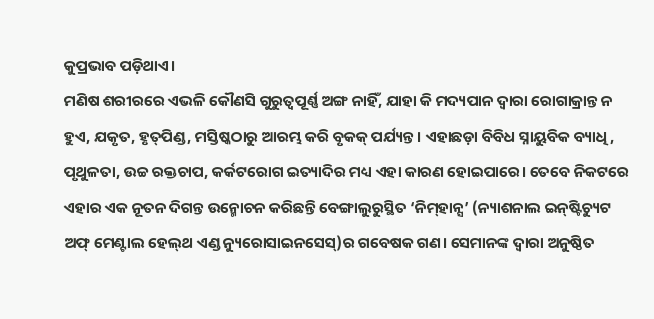କୁପ୍ରଭାବ ପଡ଼ିଥାଏ।
ମଣିଷ ଶରୀରରେ ଏଭଳି କୌଣସି ଗୁରୁତ୍ୱପୂର୍ଣ୍ଣ ଅଙ୍ଗ ନାହିଁ, ଯାହା କି ମଦ୍ୟପାନ ଦ୍ୱାରା ରୋଗାକ୍ରାନ୍ତ ନ ହୁଏ, ଯକୃତ, ହୃତ୍‌ପିଣ୍ଡ, ମସ୍ତିଷ୍କଠାରୁ ଆରମ୍ଭ କରି ବୃକକ୍‌ ପର୍ଯ୍ୟନ୍ତ। ଏହାଛଡ଼ା ବିବିଧ ସ୍ନାୟୁବିକ ବ୍ୟାଧି, ପୃଥୁଳତା, ଉଚ୍ଚ ରକ୍ତଚାପ, କର୍କଟରୋଗ ଇତ୍ୟାଦିର ମଧ୍ୟ ଏହା କାରଣ ହୋଇପାରେ। ତେବେ ନିକଟରେ ଏହାର ଏକ ନୂତନ ଦିଗନ୍ତ ଉନ୍ମୋଚନ କରିଛନ୍ତି ବେଙ୍ଗାଲୁରୁସ୍ଥିତ ‘ନିମ୍‌ହାନ୍ସ’ (ନ୍ୟାଶନାଲ ଇନ୍‌ଷ୍ଟିଚ୍ୟୁଟ ଅଫ୍‌ ମେଣ୍ଟାଲ ହେଲ୍‌ଥ ଏଣ୍ଡ ନ୍ୟୁରୋସାଇନସେସ୍‌)ର ଗବେଷକ ଗଣ। ସେମାନଙ୍କ ଦ୍ୱାରା ଅନୁଷ୍ଠିତ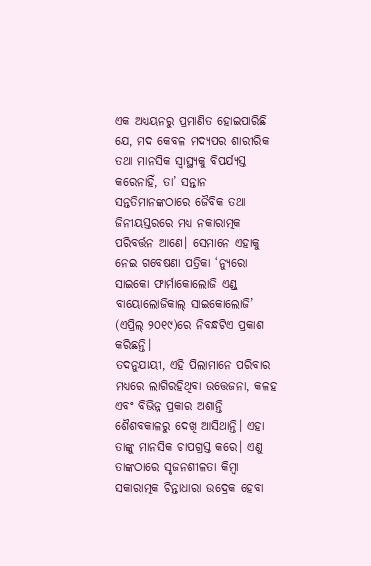ଏକ ଅଧ୍ୟୟନରୁ ପ୍ରମାଣିତ ହୋଇପାରିଛି ଯେ, ମଦ କେବଳ ମଦ୍ୟପର ଶାରୀରିକ ତଥା ମାନସିକ ସ୍ବାସ୍ଥ୍ୟକୁ ବିପର୍ଯ୍ୟସ୍ତ କରେନାହିଁ, ତା’ ସନ୍ତାନ ସନ୍ତତିମାନଙ୍କଠାରେ ଜୈବିକ ତଥା ଜିନୀୟସ୍ତରରେ ମଧ୍ୟ ନକାରାତ୍ମକ ପରିବର୍ତ୍ତନ ଆଣେ। ସେମାନେ ଏହାକୁ ନେଇ ଗବେଷଣା ପତ୍ରିକା ‘ନ୍ୟୁରୋ ସାଇକୋ ଫାର୍ମାକୋଲୋଜି ଏଣ୍ଡ୍‌ ବାୟୋଲୋଜିକାଲ୍‌ ସାଇକୋଲୋଜି’ (ଏପ୍ରିଲ୍‌ ୨୦୧୯)ରେ ନିବନ୍ଧଟିଏ ପ୍ରକାଶ କରିଛନ୍ତି।
ତଦନୁଯାୟୀ, ଏହି ପିଲାମାନେ ପରିବାର ମଧ୍ୟରେ ଲାଗିରହିଥିବା ଉତ୍ତେଜନା, କଳହ ଏବଂ ବିଭିନ୍ନ ପ୍ରକାର ଅଶାନ୍ତି ଶୈଶବକାଳରୁ ଦେଖି ଆସିଥାନ୍ତି। ଏହା ତାଙ୍କୁ ମାନସିକ ଚାପଗ୍ରସ୍ତ କରେ। ଏଣୁ ତାଙ୍କଠାରେ ସୃଜନଶୀଳତା କିମ୍ବା ସକାରାତ୍ମକ ଚିନ୍ତାଧାରା ଉଦ୍ରେକ ହେବା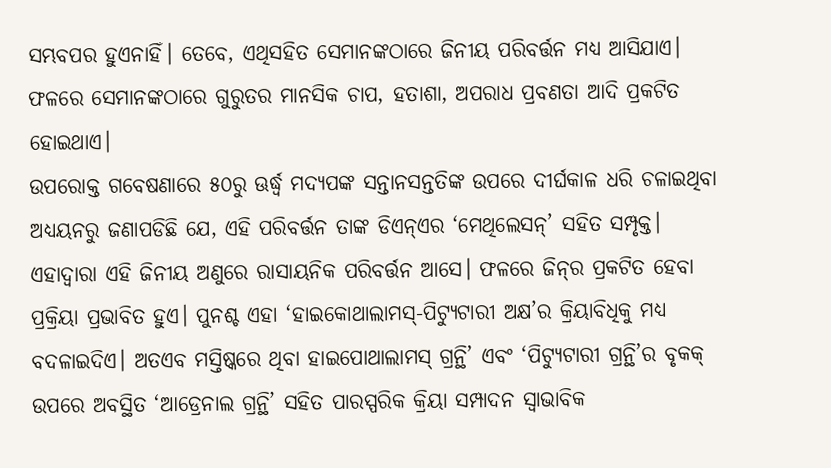ସମ୍ଭବପର ହୁଏନାହିଁ। ତେବେ, ଏଥିସହିତ ସେମାନଙ୍କଠାରେ ଜିନୀୟ ପରିବର୍ତ୍ତନ ମଧ୍ୟ ଆସିଯାଏ। ଫଳରେ ସେମାନଙ୍କଠାରେ ଗୁରୁତର ମାନସିକ ଚାପ, ହତାଶା, ଅପରାଧ ପ୍ରବଣତା ଆଦି ପ୍ରକଟିତ ହୋଇଥାଏ।
ଉପରୋକ୍ତ ଗବେଷଣାରେ ୫୦ରୁ ଊର୍ଦ୍ଧ୍ୱ ମଦ୍ୟପଙ୍କ ସନ୍ତାନସନ୍ତତିଙ୍କ ଉପରେ ଦୀର୍ଘକାଳ ଧରି ଚଳାଇଥିବା ଅଧ୍ୟୟନରୁ ଜଣାପଡିଛି ଯେ, ଏହି ପରିବର୍ତ୍ତନ ତାଙ୍କ ଡିଏନ୍‌ଏର ‘ମେଥିଲେସନ୍‌’ ସହିତ ସମ୍ପୃକ୍ତ। ଏହାଦ୍ୱାରା ଏହି ଜିନୀୟ ଅଣୁରେ ରାସାୟନିକ ପରିବର୍ତ୍ତନ ଆସେ। ଫଳରେ ଜିନ୍‌ର ପ୍ରକଟିତ ହେବା ପ୍ରକ୍ରିୟା ପ୍ରଭାବିତ ହୁଏ। ପୁନଶ୍ଚ ଏହା ‘ହାଇକୋଥାଲାମସ୍‌-ପିଟ୍ୟୁଟାରୀ ଅକ୍ଷ’ର କ୍ରିୟାବିଧିକୁ ମଧ୍ୟ ବଦଳାଇଦିଏ। ଅତଏବ ମସ୍ତିଷ୍କରେ ଥିବା ହାଇପୋଥାଲାମସ୍‌ ଗ୍ରନ୍ଥି’ ଏବଂ ‘ପିଟ୍ୟୁଟାରୀ ଗ୍ରନ୍ଥି’ର ବୃକକ୍‌ ଉପରେ ଅବସ୍ଥିତ ‘ଆଡ୍ରେନାଲ ଗ୍ରନ୍ଥି’ ସହିତ ପାରସ୍ପରିକ କ୍ରିୟା ସମ୍ପାଦନ ସ୍ବାଭାବିକ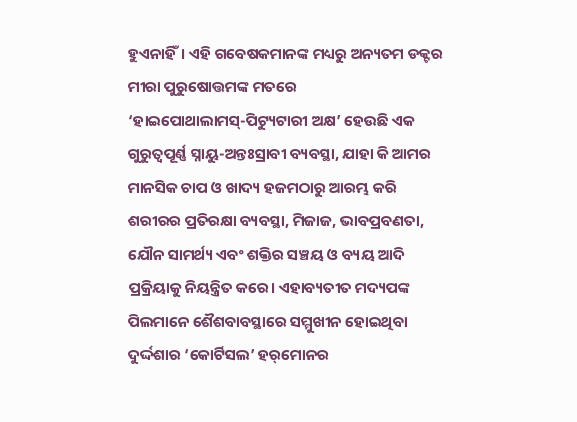ହୁଏନାହିଁ। ଏହି ଗବେଷକମାନଙ୍କ ମଧ୍ୟରୁ ଅନ୍ୟତମ ଡକ୍ଟର ମୀରା ପୁରୁଷୋତ୍ତମଙ୍କ ମତରେ ‘ହାଇପୋଥାଲାମସ୍‌-ପିଟ୍ୟୁଟାରୀ ଅକ୍ଷ’ ହେଉଛି ଏକ ଗୁରୁତ୍ୱପୂର୍ଣ୍ଣ ସ୍ନାୟୁ-ଅନ୍ତଃସ୍ରାବୀ ବ୍ୟବସ୍ଥା, ଯାହା କି ଆମର ମାନସିକ ଚାପ ଓ ଖାଦ୍ୟ ହଜମଠାରୁ ଆରମ୍ଭ କରି ଶରୀରର ପ୍ରତିରକ୍ଷା ବ୍ୟବସ୍ଥା, ମିଜାଜ, ଭାବପ୍ରବଣତା, ଯୌନ ସାମର୍ଥ୍ୟ ଏବଂ ଶକ୍ତିର ସଞ୍ଚୟ ଓ ବ୍ୟୟ ଆଦି ପ୍ରକ୍ରିୟାକୁ ନିୟନ୍ତ୍ରିତ କରେ। ଏହାବ୍ୟତୀତ ମଦ୍ୟପଙ୍କ ପିଲମାନେ ଶୈଶବାବସ୍ଥାରେ ସମ୍ମୁଖୀନ ହୋଇଥିବା ଦୁର୍ଦ୍ଦଶାର ‘କୋର୍ଟିସଲ’ ହର୍‌ମୋନର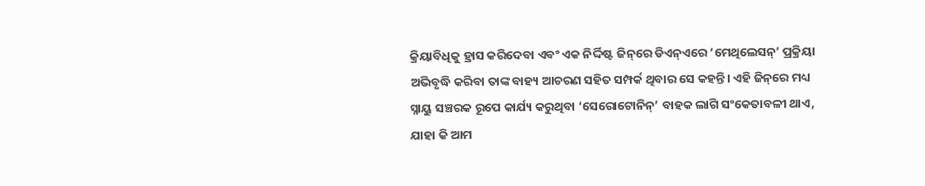କ୍ରିୟାବିଧିକୁ ହ୍ରାସ କରିଦେବା ଏବଂ ଏକ ନିର୍ଦ୍ଦିଷ୍ଟ ଜିନ୍‌ରେ ଡିଏନ୍‌ଏରେ ‘ମେଥିଲେସନ୍‌’ ପ୍ରକ୍ରିୟା ଅଭିବୃଦ୍ଧି କରିବା ତାଙ୍କ ବାହ୍ୟ ଆଚରଣ ସହିତ ସମ୍ପର୍କ ଥିବାର ସେ କହନ୍ତି। ଏହି ଜିନ୍‌ରେ ମଧ୍ୟ ସ୍ନାୟୁ ସଞ୍ଚରକ ରୂପେ କାର୍ଯ୍ୟ କରୁଥିବା ‘ସେରୋଟୋନିନ୍‌’ ବାହକ ଲାଗି ସଂକେତାବଳୀ ଥାଏ, ଯାହା କି ଆମ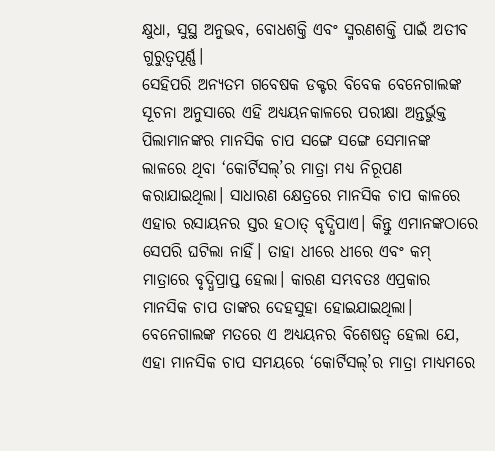କ୍ଷୁଧା, ସୁସ୍ଥ ଅନୁଭବ, ବୋଧଶକ୍ତି ଏବଂ ସ୍ମରଣଶକ୍ତି ପାଇଁ ଅତୀବ ଗୁରୁତ୍ୱପୂର୍ଣ୍ଣ।
ସେହିପରି ଅନ୍ୟତମ ଗବେଷକ ଡକ୍ଟର ବିବେକ ବେନେଗାଲଙ୍କ ସୂଚନା ଅନୁସାରେ ଏହି ଅଧ୍ୟୟନକାଳରେ ପରୀକ୍ଷା ଅନ୍ତର୍ଭୁକ୍ତ ପିଲାମାନଙ୍କର ମାନସିକ ଚାପ ସଙ୍ଗେ ସଙ୍ଗେ ସେମାନଙ୍କ ଲାଳରେ ଥିବା ‘କୋର୍ଟିସଲ୍‌’ର ମାତ୍ରା ମଧ୍ୟ ନିରୂପଣ କରାଯାଇଥିଲା। ସାଧାରଣ କ୍ଷେତ୍ରରେ ମାନସିକ ଚାପ କାଳରେ ଏହାର ରସାୟନର ସ୍ତର ହଠାତ୍‌ ବୃଦ୍ଧିପାଏ। କିନ୍ତୁ ଏମାନଙ୍କଠାରେ ସେପରି ଘଟିଲା ନାହିଁ। ତାହା ଧୀରେ ଧୀରେ ଏବଂ କମ୍‌ ମାତ୍ରାରେ ବୃଦ୍ଧିପ୍ରାପ୍ତ ହେଲା। କାରଣ ସମ୍ଭବତଃ ଏପ୍ରକାର ମାନସିକ ଚାପ ତାଙ୍କର ଦେହସୁହା ହୋଇଯାଇଥିଲା।
ବେନେଗାଲଙ୍କ ମତରେ ଏ ଅଧ୍ୟୟନର ବିଶେଷତ୍ୱ ହେଲା ଯେ, ଏହା ମାନସିକ ଚାପ ସମୟରେ ‘କୋର୍ଟିସଲ୍‌’ର ମାତ୍ରା ମାଧ୍ୟମରେ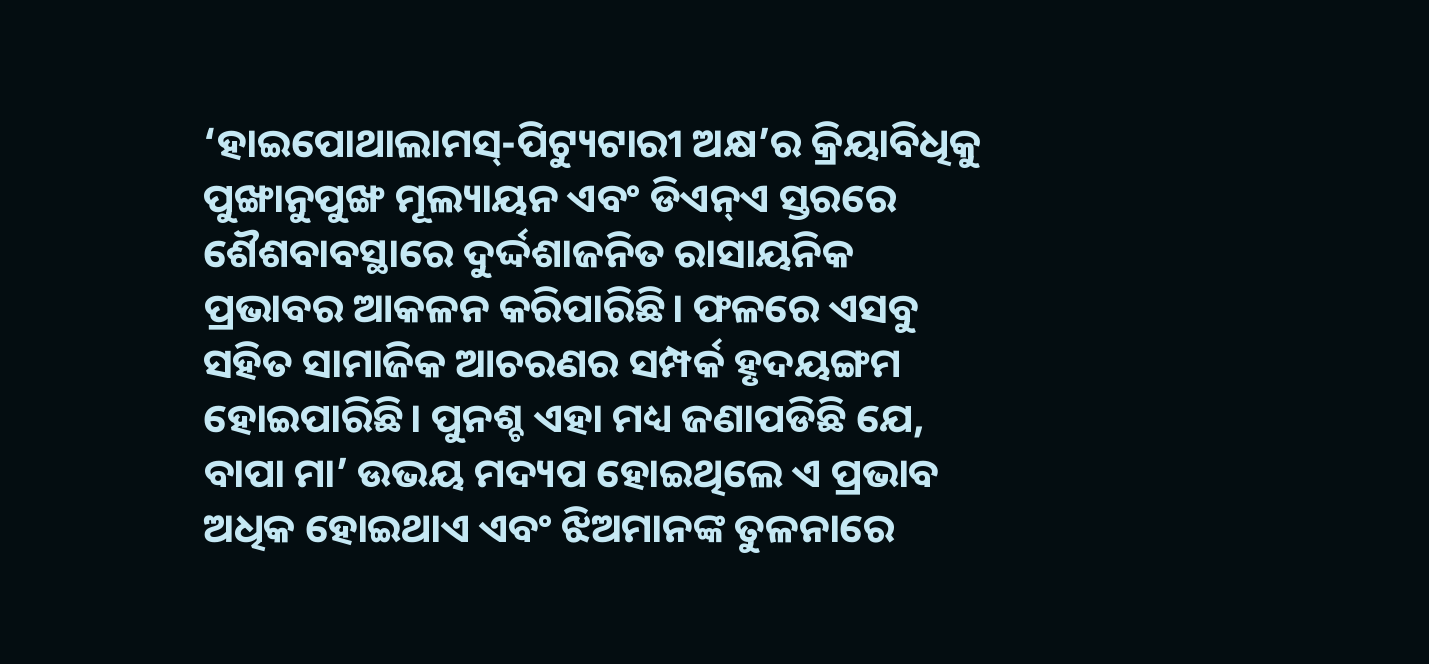‘ହାଇପୋଥାଲାମସ୍‌-ପିଟ୍ୟୁଟାରୀ ଅକ୍ଷ’ର କ୍ରିୟାବିଧିକୁ ପୁଙ୍ଖାନୁପୁଙ୍ଖ ମୂଲ୍ୟାୟନ ଏବଂ ଡିଏନ୍‌ଏ ସ୍ତରରେ ଶୈଶବାବସ୍ଥାରେ ଦୁର୍ଦ୍ଦଶାଜନିତ ରାସାୟନିକ ପ୍ରଭାବର ଆକଳନ କରିପାରିଛି। ଫଳରେ ଏସବୁ ସହିତ ସାମାଜିକ ଆଚରଣର ସମ୍ପର୍କ ହୃଦୟଙ୍ଗମ ହୋଇପାରିଛି। ପୁନଶ୍ଚ ଏହା ମଧ୍ୟ ଜଣାପଡିଛି ଯେ, ବାପା ମା’ ଉଭୟ ମଦ୍ୟପ ହୋଇଥିଲେ ଏ ପ୍ରଭାବ ଅଧିକ ହୋଇଥାଏ ଏବଂ ଝିଅମାନଙ୍କ ତୁଳନାରେ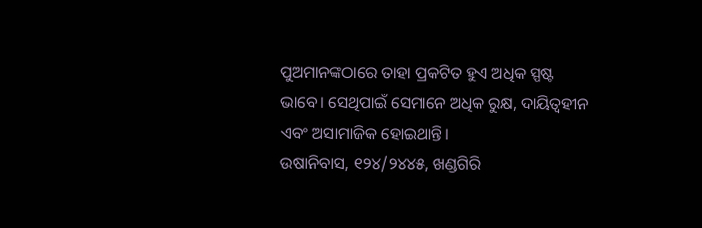ପୁଅମାନଙ୍କଠାରେ ତାହା ପ୍ରକଟିତ ହୁଏ ଅଧିକ ସ୍ପଷ୍ଟ ଭାବେ। ସେଥିପାଇଁ ସେମାନେ ଅଧିକ ରୁକ୍ଷ, ଦାୟିତ୍ୱହୀନ ଏବଂ ଅସାମାଜିକ ହୋଇଥାନ୍ତି।
ଉଷାନିବାସ, ୧୨୪/୨୪୪୫, ଖଣ୍ଡଗିରି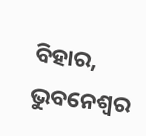ବିହାର, ଭୁବନେଶ୍ୱର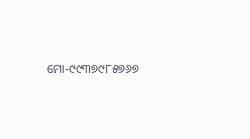ମୋ-୯୯୩୭୯୮୫୭୬୭